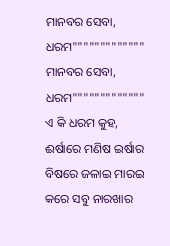ମାନବର ସେବା, ଧରମ"""""""""""""
ମାନବର ସେବା, ଧରମ"""""""""""""
ଏ କି ଧରମ କୁହ,
ଈର୍ଷାରେ ମଣିଷ ଇର୍ଷାର ବିଷରେ ଜଳାଇ ମାରଇ
କରେ ସବୁ ନାରଖାର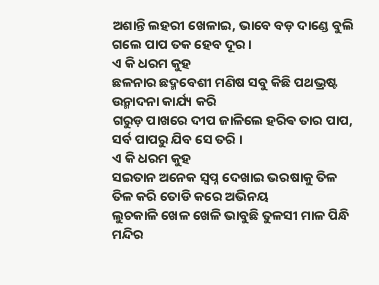ଅଶାନ୍ତି ଲହରୀ ଖେଳାଇ, ଭାବେ ବଡ଼ ଦାଣ୍ଡେ ବୁଲି
ଗଲେ ପାପ ତକ ହେବ ଦୂର ।
ଏ କି ଧରମ କୁହ
ଛଳନାର ଛଦ୍ମବେଶୀ ମଣିଷ ସବୁ କିଛି ପଥଭ୍ରଷ୍ଟ
ଉନ୍ମାଦନା କାର୍ଯ୍ୟ କରି
ଗରୁଡ଼ ପାଖରେ ଦୀପ ଜାଳିଲେ ହରିଵ ତାର ପାପ,
ସର୍ବ ପାପରୁ ଯିବ ସେ ତରି ।
ଏ କି ଧରମ କୁହ
ସଇତାନ ଅନେକ ସ୍ବପ୍ନ ଦେଖାଇ ଭରଷାକୁ ତିଳ
ତିଳ କରି ତୋଡି କରେ ଅଭିନୟ
ଲୁଚକାଳି ଖେଳ ଖେଳି ଭାବୁଛି ତୁଳସୀ ମାଳ ପିନ୍ଧି
ମନ୍ଦିର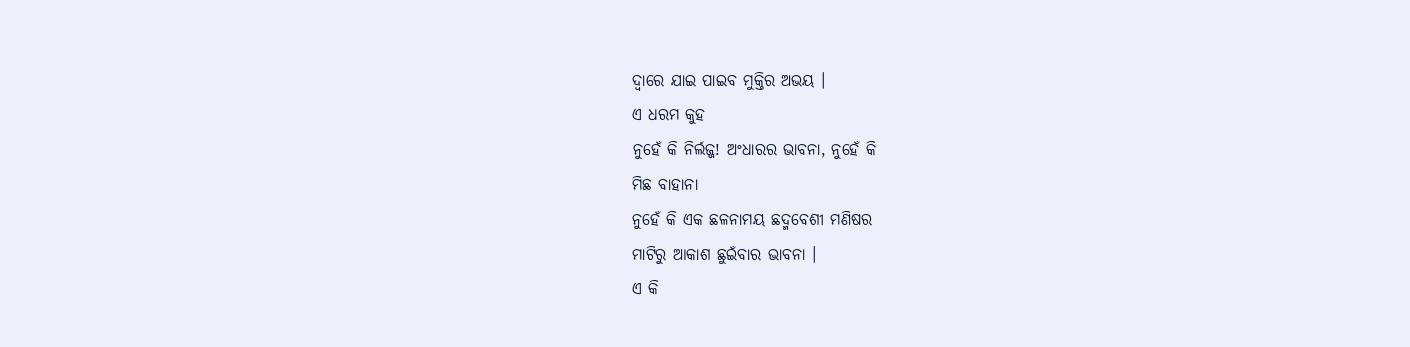ଦ୍ଵାରେ ଯାଇ ପାଇବ ମୁକ୍ତିର ଅଭୟ ।
ଏ ଧରମ କୁହ
ନୁହେଁ କି ନିର୍ଲଜ୍ଜ! ଅଂଧାରର ଭାବନା, ନୁହେଁ କି
ମିଛ ବାହାନା
ନୁହେଁ କି ଏକ ଛଳନାମୟ ଛଦ୍ମବେଶୀ ମଣିଷର
ମାଟିରୁ ଆକାଶ ଛୁଇଁବାର ଭାବନା ।
ଏ କି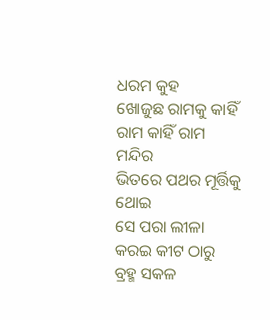ଧରମ କୁହ
ଖୋଜୁଛ ରାମକୁ କାହିଁ ରାମ କାହିଁ ରାମ ମନ୍ଦିର
ଭିତରେ ପଥର ମୂର୍ତ୍ତିକୁ ଥୋଇ
ସେ ପରା ଲୀଳା କରଇ କୀଟ ଠାରୁ ବ୍ରହ୍ମ ସକଳ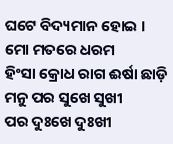ଘଟେ ବିଦ୍ୟମାନ ହୋଇ ।
ମୋ ମତରେ ଧରମ
ହିଂସା କ୍ରୋଧ ରାଗ ଈର୍ଷା ଛାଡ଼ି ମନୁ ପର ସୁଖେ ସୁଖୀ
ପର ଦୁଃଖେ ଦୁଃଖୀ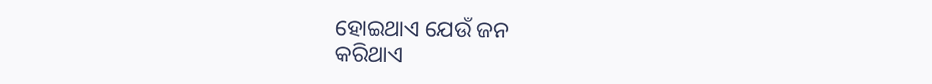ହୋଇଥାଏ ଯେଉଁ ଜନ
କରିଥାଏ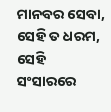ମାନବର ସେବା, ସେହି ତ ଧରମ, ସେହି
ସଂସାରରେ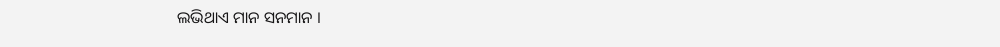ଲଭିଥାଏ ମାନ ସନମାନ ।